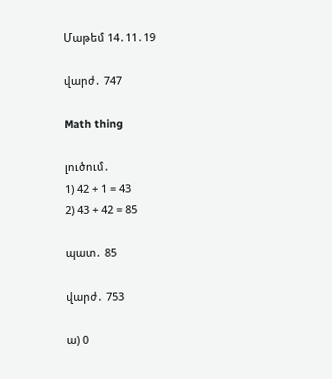Մաթեմ 14․11․19

վարժ․ 747

Math thing

լուծում․
1) 42 + 1 = 43
2) 43 + 42 = 85

պատ․ 85

վարժ․ 753

ա) 0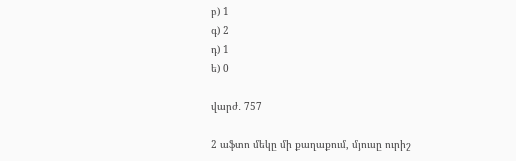բ) 1
գ) 2
դ) 1
ե) 0

վարժ․ 757

2 աֆտո մեկը մի քաղաքում, մյուսը ուրիշ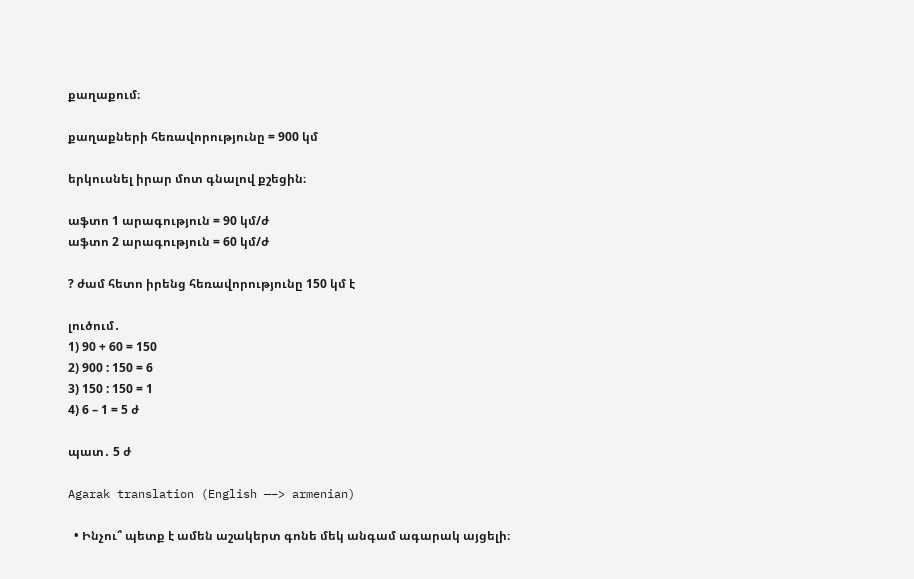քաղաքում։

քաղաքների հեռավորությունը = 900 կմ

երկուսնել իրար մոտ գնալով քշեցին։

աֆտո 1 արագություն = 90 կմ/ժ
աֆտո 2 արագություն = 60 կմ/ժ

? ժամ հետո իրենց հեռավորությունը 150 կմ է

լուծում․
1) 90 + 60 = 150
2) 900 : 150 = 6
3) 150 : 150 = 1
4) 6 – 1 = 5 ժ

պատ․ 5 ժ

Agarak translation (English —–> armenian)

  • Ինչու՞ պետք է ամեն աշակերտ գոնե մեկ անգամ ագարակ այցելի։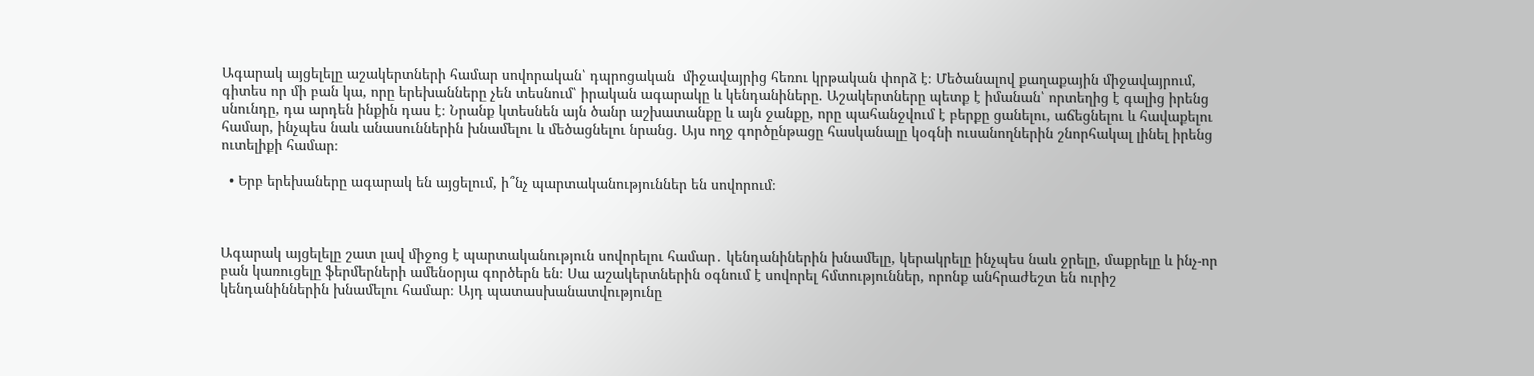Ագարակ այցելելը աշակերտների համար սովորական՝ դպրոցական  միջավայրից հեռու կրթական փորձ է։ Մեծանալով քաղաքային միջավայրում, գիտես որ մի բան կա, որը երեխանները չեն տեսնում՝ իրական ագարակը և կենդանիները. Աշակերտները պետք է իմանան՝ որտեղից է գալից իրենց սնունդը, դա արդեն ինքին դաս է։ Նրանք կտեսնեն այն ծանր աշխատանքը և այն ջանքը, որը պահանջվում է բերքը ցանելու, աճեցնելու և հավաքելու համար, ինչպես նաև անասուններին խնամելու և մեծացնելու նրանց. Այս ողջ գործընթացը հասկանալը կօգնի ուսանողներին շնորհակալ լինել իրենց ուտելիքի համար։

  • Երբ երեխաները ագարակ են այցելում, ի՞նչ պարտականություններ են սովորում։



Ագարակ այցելելը շատ լավ միջոց է պարտականություն սովորելու համար․ կենդանիներին խնամելը, կերակրելը ինչպես նաև ջրելը, մաքրելը և ինչ-որ բան կառուցելը ֆերմերների ամենօրյա գործերն են։ Սա աշակերտներին օգնում է սովորել հմտություններ, որոնք անհրաժեշտ են ուրիշ կենդանիններին խնամելու համար։ Այդ պատասխանատվությունը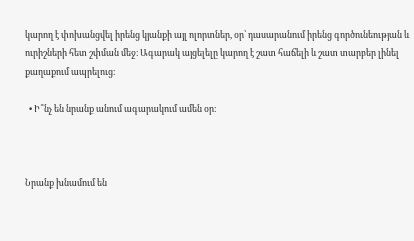կարող է փոխանցվել իրենց կյանքի այլ ոլորտներ, օր՝ դասարանում իրենց գործունեության և ուրիշների հետ շփման մեջ։ Ագարակ այցելելը կարող է շատ հաճելի և շատ տարբեր լինել քաղաքում ապրելուց։

  • Ի՞նչ են նրանք անում ագարակում ամեն օր։



Նրանք խնամում են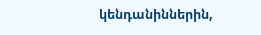կենդանիններին,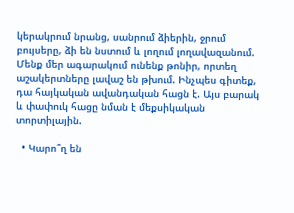կերակրում նրանց, սանրում ձիերին, ջրում բույսերը, ձի են նստում և լողում լողավազանում. Մենք մեր ագարակում ունենք թոնիր, որտեղ աշակերտները լավաշ են թխում. Ինչպես գիտեք, դա հայկական ավանդական հացն է. Այս բարակ և փափուկ հացը նման է մեքսիկական տորտիլային.

  • Կարո՞ղ են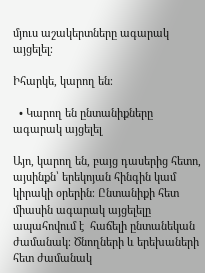մյուս աշակերտները ագարակ այցելել։

Իհարկե, կարող են։

  • Կարող են ընտանիքները ագարակ այցելել

Այո, կարող են, բայց դասերից հետո, այսինքն՝ երեկոյան հինգին կամ կիրակի օրերին։ Ընտանիքի հետ միասին ագարակ այցելելը ապահովում է  հաճելի ընտանեկան ժամանակ։ Ծնողների և երեխաների հետ ժամանակ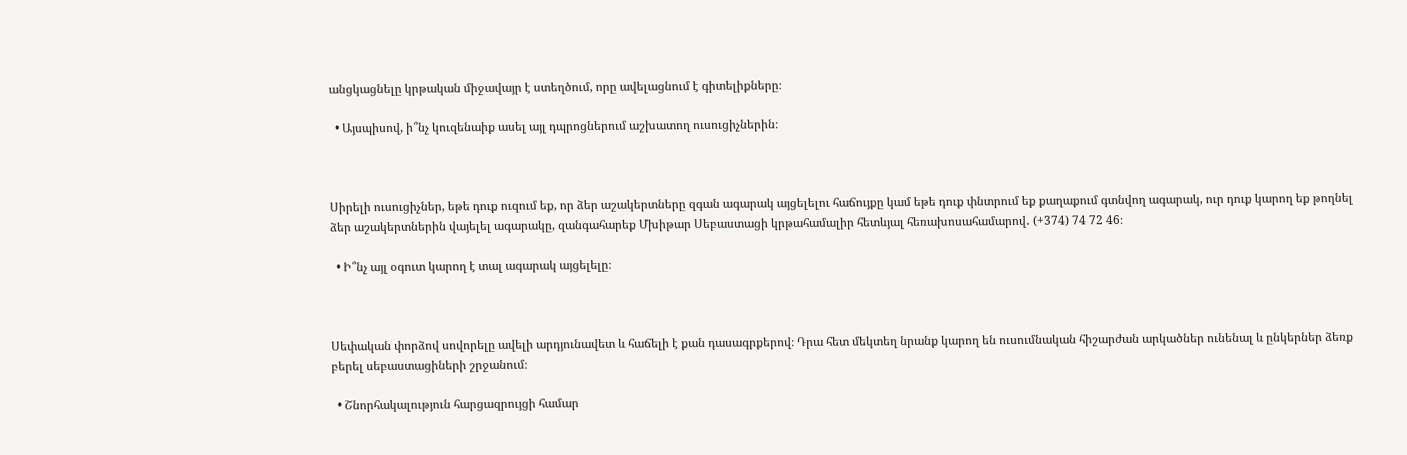անցկացնելը կրթական միջավայր է ստեղծում, որը ավելացնում է գիտելիքները։

  • Այսպիսով, ի՞նչ կուզենաիք ասել այլ դպրոցներում աշխատող ուսուցիչներին։



Սիրելի ուսուցիչներ, եթե դուք ուզում եք, որ ձեր աշակերտները զգան ագարակ այցելելու հաճույքը կամ եթե դուք փնտրում եք քաղաքում գտնվող ագարակ, ուր դուք կարող եք թողնել ձեր աշակերտներին վայելել ագարակը, զանգահարեք Մխիթար Սեբաստացի կրթահամալիր հետևյալ հեռախոսահամարով․ (+374) 74 72 46։

  • Ի՞նչ այլ օգուտ կարող է տալ ագարակ այցելելը։



Սեփական փորձով սովորելը ավելի արդյունավետ և հաճելի է քան դասագրքերով։ Դրա հետ մեկտեղ նրանք կարող են ուսումնական հիշարժան արկածներ ունենալ և ընկերներ ձեռք բերել սեբաստացիների շրջանում։

  • Շնորհակալություն հարցազրույցի համար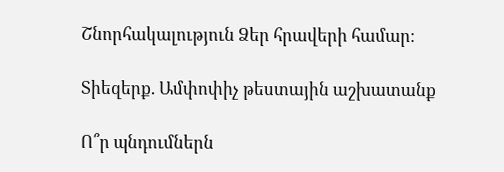Շնորհակալություն Ձեր հրավերի համար։

Տիեզերք. Ամփոփիչ թեստային աշխատանք

Ո՞ր պնդումներն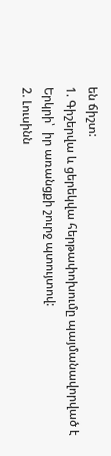են ճիշտ:
1. Գիշերվա և ցերեկվա հերթափոխումը պայմանավորված է Երկրի՝  իր առանցքի շուրջ պտույտով:
2. Լուսինն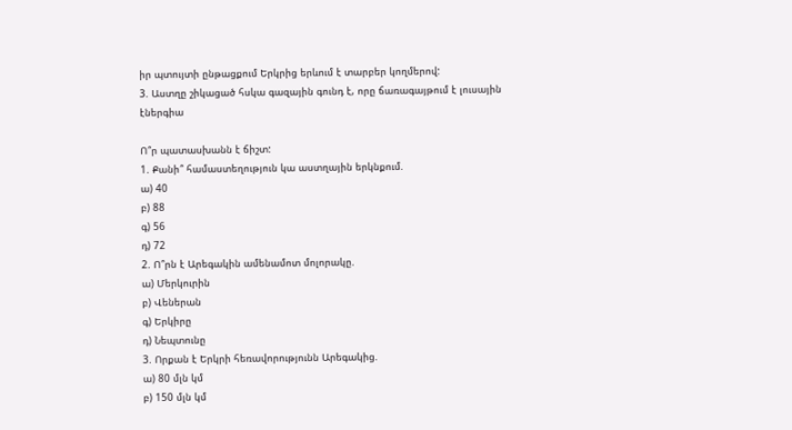իր պտույտի ընթացքում Երկրից երևում է տարբեր կողմերով:
3. Աստղը շիկացած հսկա գազային գունդ է, որը ճառագայթում է լուսային էներգիա

Ո՞ր պատասխանն է ճիշտ:
1. Քանի՞ համաստեղություն կա աստղային երկնքում.
ա) 40
բ) 88
գ) 56
դ) 72
2. Ո՞րն է Արեգակին ամենամոտ մոլորակը.
ա) Մերկուրին
բ) Վեներան
գ) Երկիրը
դ) Նեպտունը
3. Որքան է Երկրի հեռավորությունն Արեգակից.
ա) 80 մլն կմ
բ) 150 մլն կմ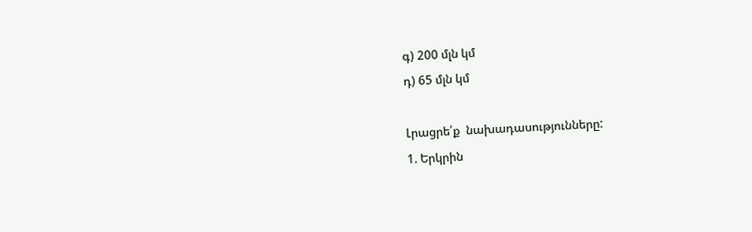գ) 200 մլն կմ
դ) 65 մլն կմ

Լրացրե՛ք  նախադասությունները:
1. Երկրին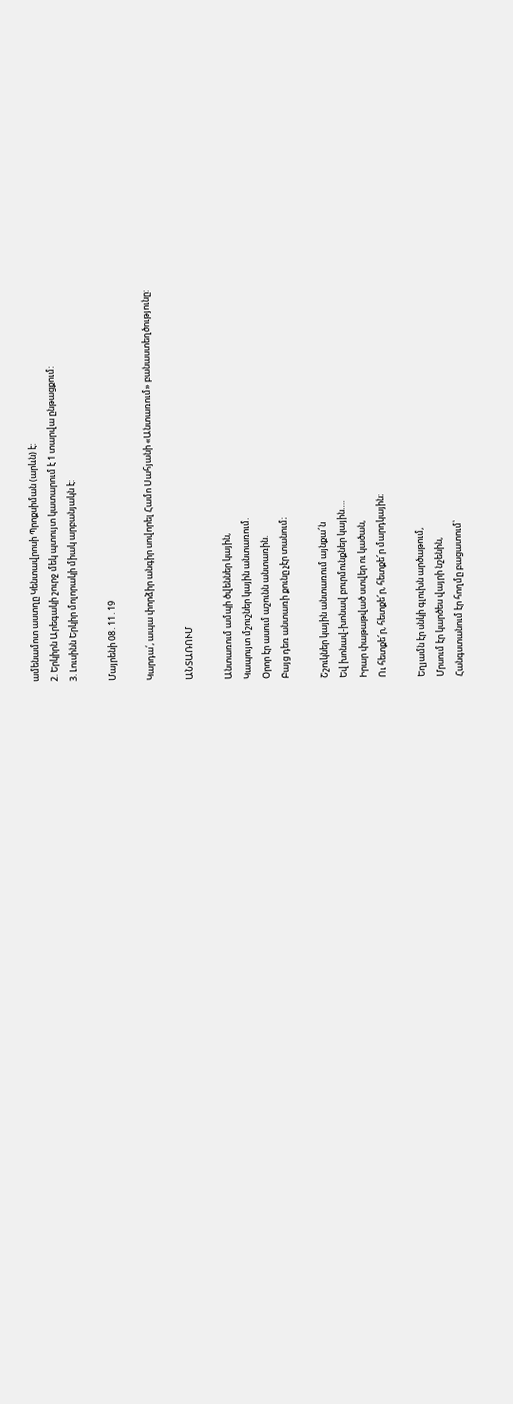ամենամոտ աստղը Կենտավրոսի Պրոքսիման (արևն) է:
2. Երկիրն Արեգակի շուրջ մեկ պտույտ կատարում է 1 տարվա ընթացքում:
3. Լուսինն Երկիր մոլորակի միակ արբանյակն է:

Մայրենի 08․11․19

Կարդա՛, ապա փորձիր անգիր սովորել Համո Սահյանի «Անտառում» բանաստեղծությունը:

ԱՆՏԱՌՈՒՄ

Անտառում ամպի ծվեններ կային,
Կապույտ մշուշներ կային անտառում.
Օրոր էր ասում աշունն անտառին.
Բայց դեռ անտառի քունը չէր տանում։

Շշուկներ կային անտառում այնքա՜ն
Եվ խոնավ-խոնավ բուրմունքներ կային….
Իրար փաթաթված ստվեր ու կածան,
Ու հետքե՜ր, հետքե՜ր, հետքե՜ր մարդկային։

Եղյամն էր սնկի գլուխն արծաթում,
Մրսում էր կարծես վայրի նշենին,
Հանգստանում էր հողմը բացատում՝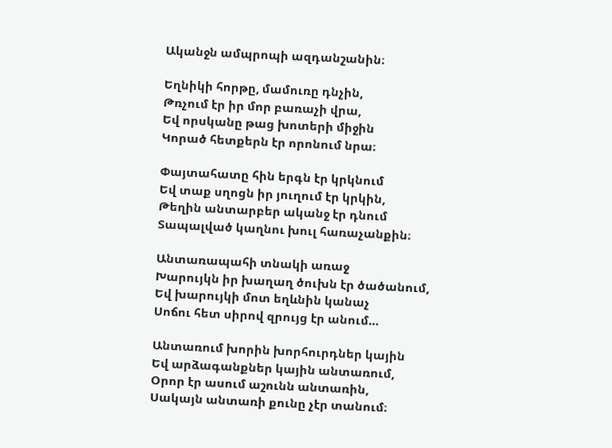Ականջն ամպրոպի ազդանշանին։

Եղնիկի հորթը, մամուռը դնչին,
Թռչում էր իր մոր բառաչի վրա,
Եվ որսկանը թաց խոտերի միջին
Կորած հետքերն էր որոնում նրա։

Փայտահատը հին երգն էր կրկնում
Եվ տաք սղոցն իր յուղում էր կրկին,
Թեղին անտարբեր ականջ էր դնում
Տապալված կաղնու խուլ հառաչանքին։

Անտառապահի տնակի առաջ
Խարույկն իր խաղաղ ծուխն էր ծածանում,
Եվ խարույկի մոտ եղևնին կանաչ
Սոճու հետ սիրով զրույց էր անում…

Անտառում խորին խորհուրդներ կային
Եվ արձագանքներ կային անտառում,
Օրոր էր ասում աշունն անտառին,
Սակայն անտառի քունը չէր տանում։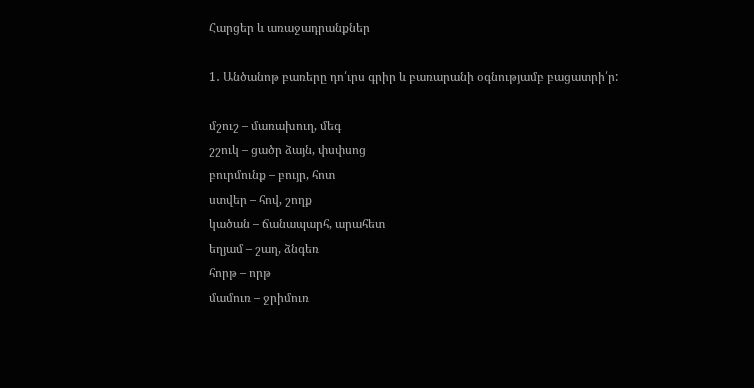Հարցեր և առաջադրանքներ

1․ Անծանոթ բառերը դո՛ւրս գրիր և բառարանի օգնությամբ բացատրի՛ր:

մշուշ – մառախուղ, մեգ
շշուկ – ցածր ձայն, փսփսոց
բուրմունք – բույր, հոտ
ստվեր – հով, շողք
կածան – ճանապարհ, արահետ
եղյամ – շաղ, ձնգեռ
հորթ – որթ
մամուռ – ջրիմուռ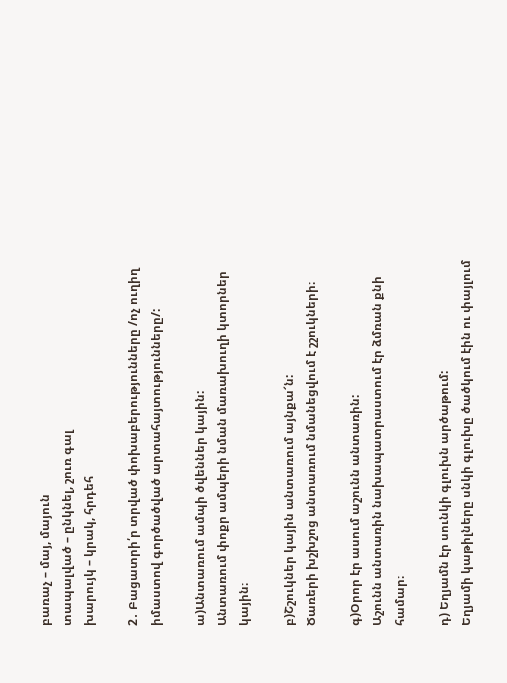բառաչ – մայ, մայուն
տապալված – ընկնել, շուռ գալ
խարույկ – կրակ, հրդեհ

2․ Բացատրի՛ր տրված փոխաբերությունները /ոչ ուղիղ իմաստով գործածված արտահայտությունները/:

ա)Անտառում ամպի ծվեններ կային:
Անտառում փոքր ամպերի նման մառախուղի կտորներ կային։

բ)Շշուկներ կային անտառում այնքա՜ն:
Ծառերի խշխշոց անտառում նմանեցվում է շշուկների։

գ)Օրոր էր ասում աշունն անտառին:
Աշունն անտառին նախապատրաստում էր ձմռան քնի համար։

դ) Եղյամն էր սունկի գլուխն արծաթում:
Եղյամի կաթիլները սնկի գլուխը ծածկում էին ու փայլում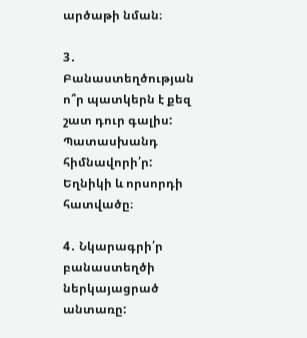արծաթի նման։

3․ Բանաստեղծության ո՞ր պատկերն է քեզ շատ դուր գալիս: Պատասխանդ հիմնավորի՛ր:
Եղնիկի և որսորդի հատվածը։

4․ Նկարագրի՛ր բանաստեղծի ներկայացրած անտառը: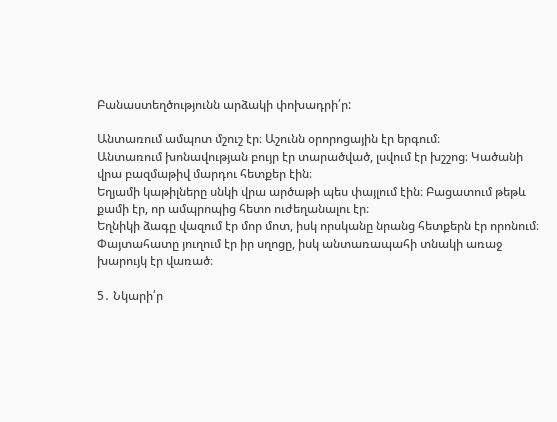Բանաստեղծությունն արձակի փոխադրի՛ր:

Անտառում ամպոտ մշուշ էր։ Աշունն օրորոցային էր երգում։
Անտառում խոնավության բույր էր տարածված, լսվում էր խշշոց։ Կածանի վրա բազմաթիվ մարդու հետքեր էին։
Եղյամի կաթիլները սնկի վրա արծաթի պես փայլում էին։ Բացատում թեթև քամի էր, որ ամպրոպից հետո ուժեղանալու էր։
Եղնիկի ձագը վազում էր մոր մոտ, իսկ որսկանը նրանց հետքերն էր որոնում։
Փայտահատը յուղում էր իր սղոցը, իսկ անտառապահի տնակի առաջ խարույկ էր վառած։

5․ Նկարի՛ր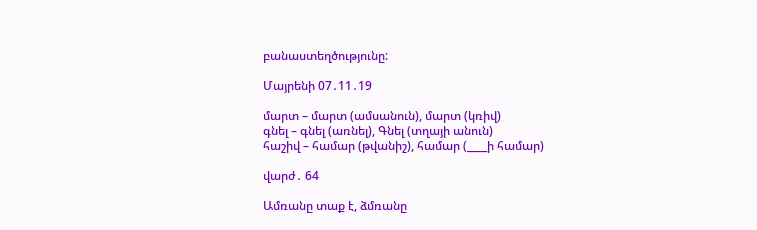բանաստեղծությունը:

Մայրենի 07․11․19

մարտ – մարտ (ամսանուն), մարտ (կռիվ)
գնել – գնել (առնել), Գնել (տղայի անուն)
հաշիվ – համար (թվանիշ), համար (____ի համար)

վարժ․ 64

Ամռանը տաք է, ձմռանը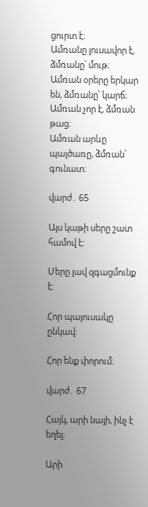ցուրտ է։
Ամռանը լուսավոր է, ձմռանը՝ մութ։
Ամռան օրերը երկար են, ձմռանը՝ կարճ։
Ամռան չոր է, ձմռան թաց։
Ամռան արևը պայծառը, ձմռան՝ գունատ։

վարժ․ 65

Այս կաթի սերը շատ համով է։

Սերը լավ զգացմունք է։

Հոր պայուսակը ընկավ։

Հոր ենք փորում։

վարժ․ 67

Հայկ, արի նայի, ինչ է եղել։

Արի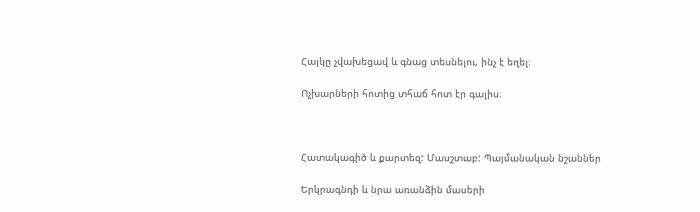Հայկը չվախեցավ և գնաց տեսնելու, ինչ է եղել։

Ոչխարների հոտից տհաճ հոտ էր գալիս։



Հատակագիծ և քարտեզ: Մասշտաբ: Պայմանական նշաններ

Երկրագնդի և նրա առանձին մասերի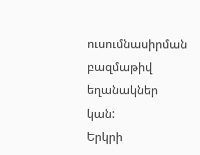ուսումնասիրման բազմաթիվ եղանակներ կան:
Երկրի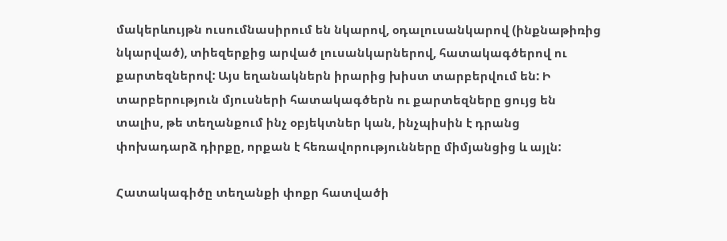մակերևույթն ուսումնասիրում են նկարով, օդալուսանկարով (ինքնաթիռից     նկարված), տիեզերքից արված լուսանկարներով, հատակագծերով ու քարտեզներով: Այս եղանակներն իրարից խիստ տարբերվում են: Ի տարբերություն մյուսների հատակագծերն ու քարտեզները ցույց են տալիս, թե տեղանքում ինչ օբյեկտներ կան, ինչպիսին է դրանց փոխադարձ դիրքը, որքան է հեռավորությունները միմյանցից և այլն:

Հատակագիծը տեղանքի փոքր հատվածի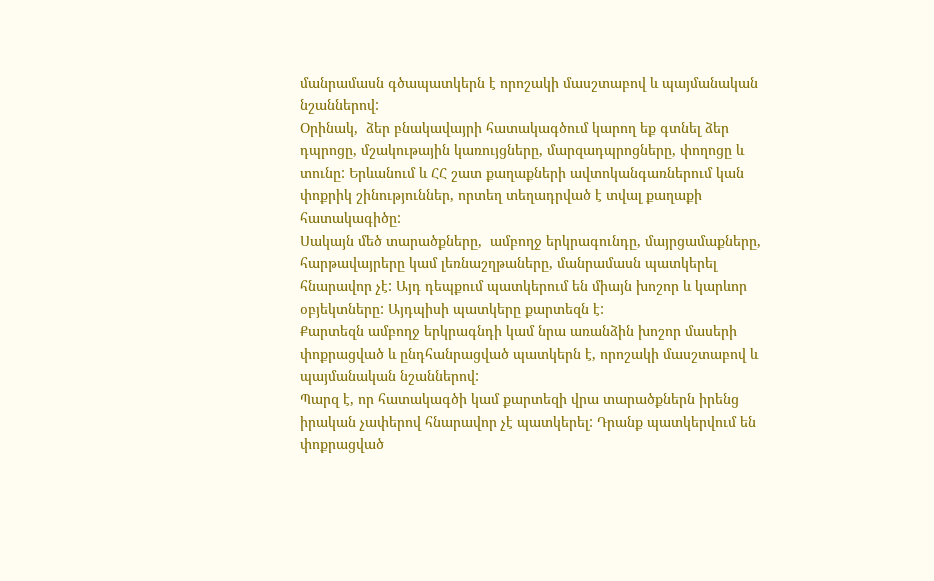մանրամասն գծապատկերն է որոշակի մասշտաբով և պայմանական նշաններով:
Օրինակ,  ձեր բնակավայրի հատակագծում կարող եք գտնել ձեր դպրոցը, մշակութային կառույցները, մարզադպրոցները, փողոցը և տունը: Երևանում և ՀՀ շատ քաղաքների ավտոկանգառներում կան փոքրիկ շինություններ, որտեղ տեղադրված է տվալ քաղաքի հատակագիծը:
Սակայն մեծ տարածքները,  ամբողջ երկրագունդը, մայրցամաքները, հարթավայրերը կամ լեռնաշղթաները, մանրամասն պատկերել հնարավոր չէ: Այդ դեպքում պատկերում են միայն խոշոր և կարևոր օբյեկտները: Այդպիսի պատկերը քարտեզն է:
Քարտեզն ամբողջ երկրագնդի կամ նրա առանձին խոշոր մասերի փոքրացված և ընդհանրացված պատկերն է, որոշակի մասշտաբով և պայմանական նշաններով:
Պարզ է, որ հատակագծի կամ քարտեզի վրա տարածքներն իրենց իրական չափերով հնարավոր չէ պատկերել: Դրանք պատկերվում են փոքրացված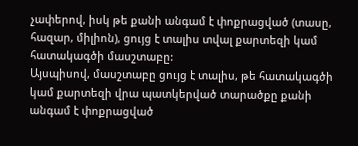չափերով, իսկ թե քանի անգամ է փոքրացված (տասը, հազար, միլիոն), ցույց է տալիս տվալ քարտեզի կամ հատակագծի մասշտաբը:
Այսպիսով, մասշտաբը ցույց է տալիս, թե հատակագծի կամ քարտեզի վրա պատկերված տարածքը քանի անգամ է փոքրացված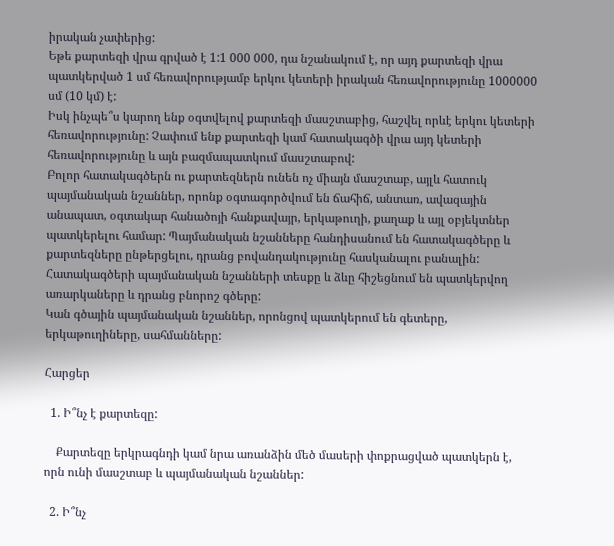իրական չափերից:
Եթե քարտեզի վրա գրված է 1:1 000 000, դա նշանակում է, որ այդ քարտեզի վրա պատկերված 1 սմ հեռավորությամբ երկու կետերի իրական հեռավորությունը 1000000 սմ (10 կմ) է:
Իսկ ինչպե՞ս կարող ենք օգտվելով քարտեզի մասշտաբից, հաշվել որևէ երկու կետերի հեռավորությունը: Չափում ենք քարտեզի կամ հատակագծի վրա այդ կետերի հեռավորությունը և այն բազմապատկում մասշտաբով:
Բոլոր հատակագծերն ու քարտեզներն ունեն ոչ միայն մասշտաբ, այլև հատուկ պայմանական նշաններ, որոնք օգտագործվում են ճահիճ, անտառ, ավազային անապատ, օգտակար հանածոյի հանքավայր, երկաթուղի, քաղաք և այլ օբյեկտներ պատկերելու համար: Պայմանական նշանները հանդիսանում են հատակագծերը և քարտեզները ընթերցելու, դրանց բովանդակությունը հասկանալու բանալին:
Հատակագծերի պայմանական նշանների տեսքը և ձևը հիշեցնում են պատկերվող առարկաները և դրանց բնորոշ գծերը:
Կան գծային պայմանական նշաններ, որոնցով պատկերում են գետերը, երկաթուղիները, սահմանները:

Հարցեր

  1. Ի՞նչ է քարտեզը:

    Քարտեզը երկրագնդի կամ նրա առանձին մեծ մասերի փոքրացված պատկերն է, որն ունի մասշտաբ և պայմանական նշաններ:

  2. Ի՞նչ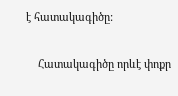է հատակագիծը:

    Հատակագիծը որևէ փոքր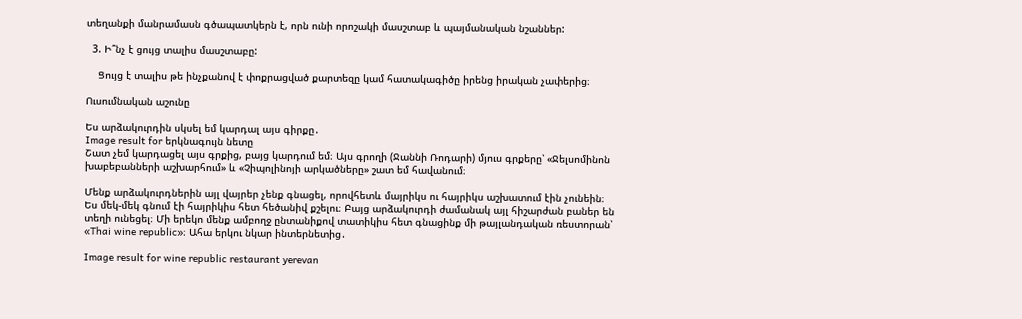տեղանքի մանրամասն գծապատկերն է, որն ունի որոշակի մասշտաբ և պայմանական նշաններ:

  3. Ի՞նչ է ցույց տալիս մասշտաբը:

    Ցույց է տալիս թե ինչքանով է փոքրացված քարտեզը կամ հատակագիծը իրենց իրական չափերից։

Ուսումնական աշունը

Ես արձակուրդին սկսել եմ կարդալ այս գիրքը․
Image result for երկնագույն նետը
Շատ չեմ կարդացել այս գրքից, բայց կարդում եմ։ Այս գրողի (Ջաննի Ռոդարի) մյուս գրքերը՝ «Ջելսոմինոն խաբեբանների աշխարհում» և «Չիպոլինոյի արկածները» շատ եմ հավանում։

Մենք արձակուրդներին այլ վայրեր չենք գնացել, որովհետև մայրիկս ու հայրիկս աշխատում էին չունեին։ Ես մեկ-մեկ գնում էի հայրիկիս հետ հեծանիվ քշելու։ Բայց արձակուրդի ժամանակ այլ հիշարժան բաներ են տեղի ունեցել։ Մի երեկո մենք ամբողջ ընտանիքով տատիկիս հետ գնացինք մի թայլանդական ռեստորան՝ «Thai wine republic»։ Ահա երկու նկար ինտերնետից․

Image result for wine republic restaurant yerevan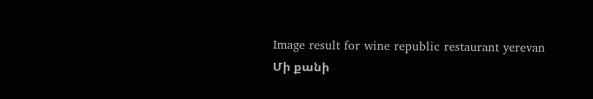Image result for wine republic restaurant yerevan
Մի քանի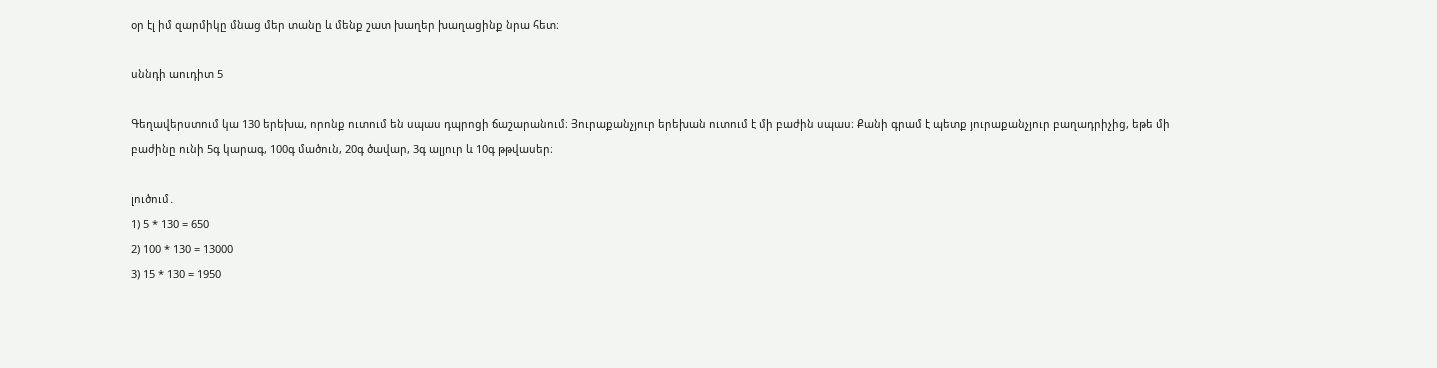օր էլ իմ զարմիկը մնաց մեր տանը և մենք շատ խաղեր խաղացինք նրա հետ։

սննդի աուդիտ 5

Գեղավերստում կա 130 երեխա, որոնք ուտում են սպաս դպրոցի ճաշարանում։ Յուրաքանչյուր երեխան ուտում է մի բաժին սպաս։ Քանի գրամ է պետք յուրաքանչյուր բաղադրիչից, եթե մի բաժինը ունի 5գ կարագ, 100գ մածուն, 20գ ծավար, 3գ ալյուր և 10գ թթվասեր։

լուծում․
1) 5 * 130 = 650
2) 100 * 130 = 13000
3) 15 * 130 = 1950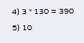4) 3 * 130 = 390
5) 10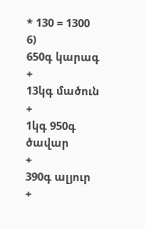* 130 = 1300
6)
650գ կարագ
+
13կգ մածուն
+
1կգ 950գ ծավար
+
390գ ալյուր
+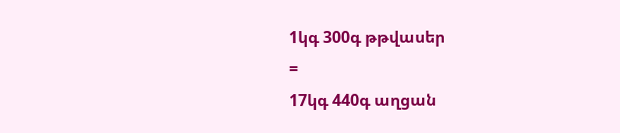1կգ 300գ թթվասեր
=
17կգ 440գ աղցան